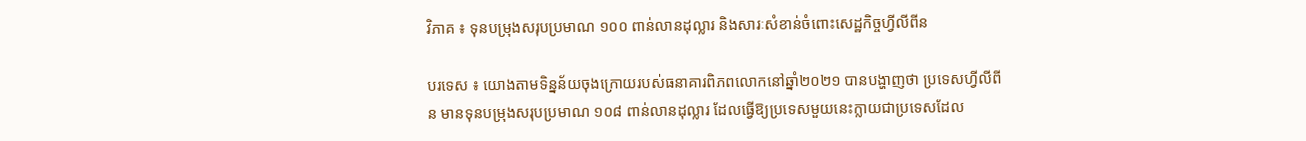វិភាគ ៖ ទុនបម្រុងសរុបប្រមាណ ១០០ ពាន់លានដុល្លារ និងសារៈសំខាន់ចំពោះសេដ្ឋកិច្ចហ្វីលីពីន

បរទេស ៖ យោងតាមទិន្នន័យចុងក្រោយរបស់ធនាគារពិភពលោកនៅឆ្នាំ២០២១ បានបង្ហាញថា ប្រទេសហ្វីលីពីន មានទុនបម្រុងសរុបប្រមាណ ១០៨ ពាន់លានដុល្លារ ដែលធ្វើឱ្យប្រទេសមួយនេះក្លាយជាប្រទេសដែល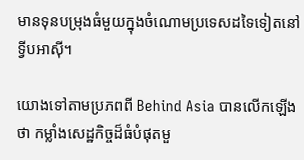មានទុនបម្រុងធំមួយក្នុងចំណោមប្រទេសដទៃទៀតនៅទ្វីបអាស៊ី។

យោងទៅតាមប្រភពពី Behind Asia បានលើកឡើងថា កម្លាំងសេដ្ឋកិច្ចដ៏ធំបំផុតមួ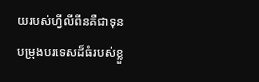យរបស់ហ្វីលីពីនគឺជាទុនបម្រុងបរទេសដ៏ធំរបស់ខ្លួ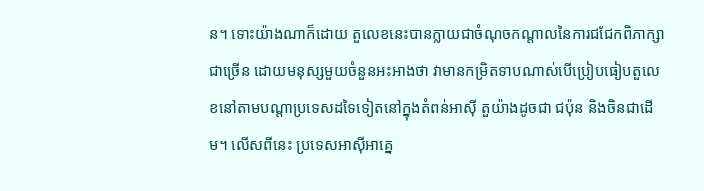ន។ ទោះយ៉ាងណាក៏ដោយ តួលេខនេះបានក្លាយជាចំណុចកណ្តាលនៃការជជែកពិភាក្សាជាច្រើន ដោយមនុស្សមួយចំនួនអះអាងថា វាមានកម្រិតទាបណាស់បើប្រៀបធៀបតួលេខនៅតាមបណ្តាប្រទេសដទៃទៀតនៅក្នុងតំពន់អាស៊ី តួយ៉ាងដូចជា ជប៉ុន និងចិនជាដើម។ លើសពីនេះ ប្រទេសអាស៊ីអាគ្នេ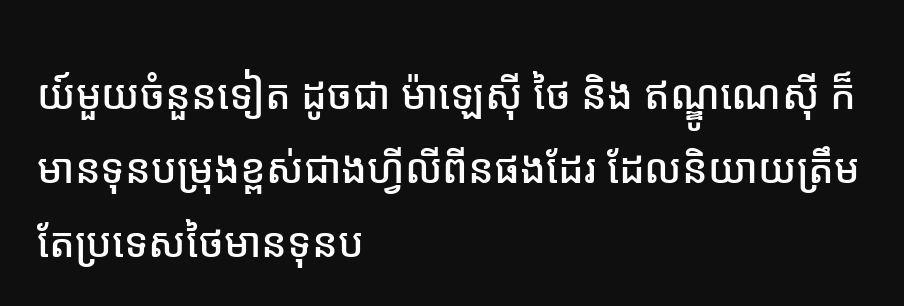យ៍មួយចំនួនទៀត ដូចជា ម៉ាឡេស៊ី ថៃ និង ឥណ្ឌូណេស៊ី ក៏មានទុនបម្រុងខ្ពស់ជាងហ្វីលីពីនផងដែរ ដែលនិយាយត្រឹមតែប្រទេសថៃមានទុនប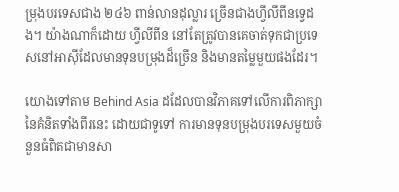ម្រុងបរទេសជាង ២៤៦ ពាន់លានដុល្លារ ច្រើនជាងហ្វីលីពីនទ្វេដង។ យ៉ាងណាក៏ដោយ ហ្វីលីពីន នៅតែត្រូវបានគេចាត់ទុកជាប្រទេសនៅអាស៊ីដែលមានទុនបម្រុងដ៏ច្រើន និងមានតម្លៃមួយផងដែរ។

យោងទៅតាម Behind Asia ដដែលបានវិភាគទៅលើការពិភាក្សានៃគំនិតទាំងពីរនេះ ដោយជាទូទៅ ការមានទុនបម្រុងបរទេសមួយចំនួនធំពិតជាមានសា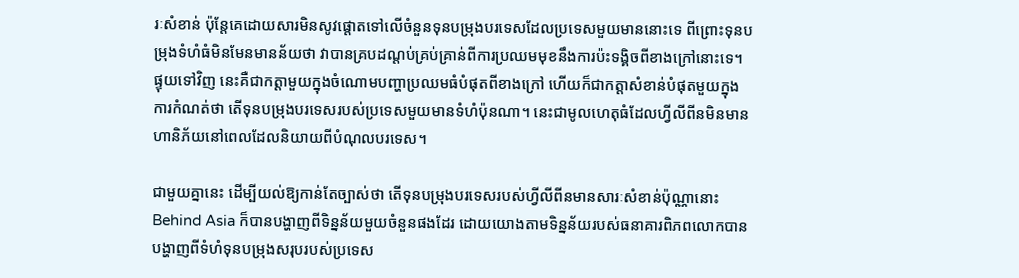រៈសំខាន់ ប៉ុន្តែគេដោយសារមិនសូវផ្តោតទៅលើចំនួនទុនបម្រុងបរទេសដែលប្រទេសមួយមាននោះទេ ពីព្រោះទុនបម្រុងទំហំធំមិនមែនមានន័យថា វាបានគ្របដណ្តប់គ្រប់គ្រាន់ពីការប្រឈមមុខនឹងការប៉ះទង្គិចពីខាងក្រៅនោះទេ។ ផ្ទុយទៅវិញ នេះគឺជាកត្តាមួយក្នុងចំណោមបញ្ហាប្រឈមធំបំផុតពីខាងក្រៅ ហើយក៏ជាកត្តាសំខាន់បំផុតមួយក្នុងការកំណត់ថា តើទុនបម្រុងបរទេសរបស់ប្រទេសមួយមានទំហំប៉ុនណា។ នេះជាមូលហេតុធំដែលហ្វីលីពីនមិនមានហានិភ័យនៅពេលដែលនិយាយពីបំណុលបរទេស។

ជាមួយគ្នានេះ ដើម្បីយល់ឱ្យកាន់តែច្បាស់ថា តើទុនបម្រុងបរទេសរបស់ហ្វីលីពីនមានសារៈសំខាន់ប៉ុណ្ណានោះ Behind Asia ក៏បានបង្ហាញពីទិន្នន័យមួយចំនួនផងដែរ ដោយយោងតាមទិន្នន័យរបស់ធនាគារពិភពលោកបានបង្ហាញពីទំហំទុនបម្រុងសរុបរបស់ប្រទេស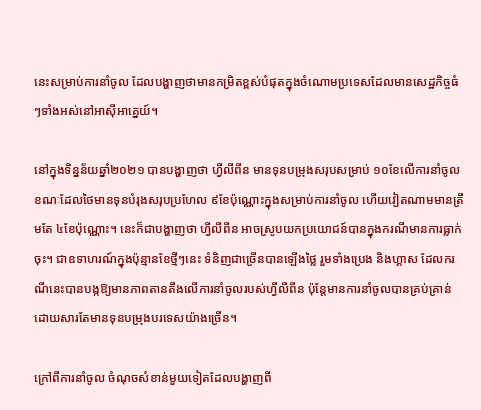នេះសម្រាប់ការនាំចូល ដែលបង្ហាញថាមានកម្រិតខ្ពស់បំផុតក្នុងចំណោមប្រទេសដែលមានសេដ្ឋកិច្ចធំៗទាំងអស់នៅអាស៊ីអាគ្នេយ៍។

នៅក្នុងទិន្នន័យឆ្នាំ២០២១ បានបង្ហាញថា ហ្វីលីពីន មានទុនបម្រុងសរុបសម្រាប់ ១០ខែលើការនាំចូល ខណៈដែលថៃមានទុនបំរុងសរុបប្រហែល ៩ខែប៉ុណ្ណោះក្នុងសម្រាប់ការនាំចូល ហើយវៀតណាមមានត្រឹមតែ ៤ខែប៉ុណ្ណោះ។ នេះក៏ជាបង្ហាញថា ហ្វីលីពីន អាចស្រូបយកប្រយោជន៍បានក្នុងករណីមានការធ្លាក់ចុះ។ ជាឧទាហរណ៍ក្នុងប៉ុន្មានខែថ្មីៗនេះ ទំនិញជាច្រើនបានឡើងថ្លៃ រួមទាំងប្រេង និងហ្គាស ដែលករណីនេះបានបង្កឱ្យមានភាពតានតឹងលើការនាំចូលរបស់ហ្វីលីពីន ប៉ុន្តែមានការនាំចូលបានគ្រប់គ្រាន់ដោយសារតែមានទុនបម្រុងបរទេសយ៉ាងច្រើន។

ក្រៅពីការនាំចូល ចំណុចសំខាន់មួយទៀតដែលបង្ហាញពី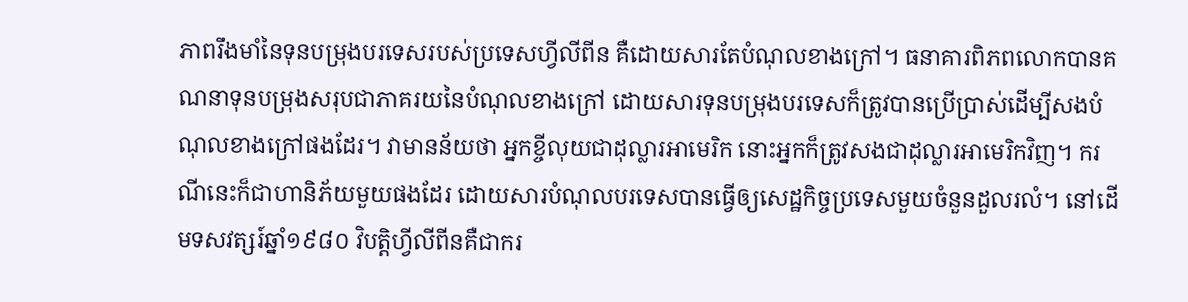ភាពរឹងមាំនៃទុនបម្រុងបរទេសរបស់ប្រទេសហ្វីលីពីន គឺដោយសារតែបំណុលខាងក្រៅ។ ធនាគារពិភពលោកបានគណនាទុនបម្រុងសរុបជាភាគរយនៃបំណុលខាងក្រៅ ដោយសារទុនបម្រុងបរទេសក៏ត្រូវបានប្រើប្រាស់ដើម្បីសងបំណុលខាងក្រៅផងដែរ។ វាមានន័យថា អ្នកខ្ចីលុយជាដុល្លារអាមេរិក នោះអ្នកក៏ត្រូវសងជាដុល្លារអាមេរិកវិញ។ ករណីនេះក៏ជាហានិភ័យមួយផងដែរ ដោយសារបំណុលបរទេសបានធ្វើឲ្យសេដ្ឋកិច្ចប្រទេសមួយចំនួនដួលរលំ។ នៅដើមទសវត្សរ៍ឆ្នាំ១៩៨០ វិបត្តិហ្វីលីពីនគឺជាករ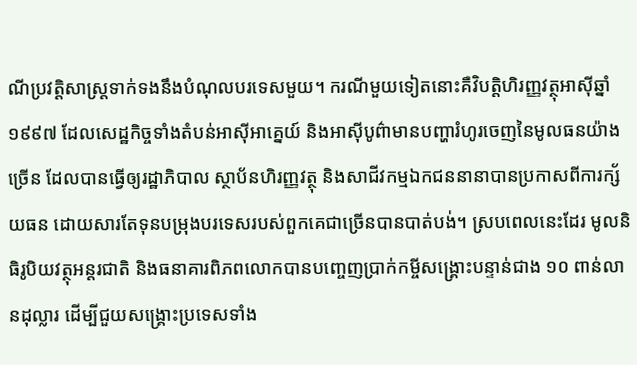ណីប្រវត្តិសាស្ត្រទាក់ទងនឹងបំណុលបរទេសមួយ។ ករណីមួយទៀតនោះគឺវិបត្តិហិរញ្ញវត្ថុអាស៊ីឆ្នាំ១៩៩៧ ដែលសេដ្ឋកិច្ចទាំងតំបន់អាស៊ីអាគ្នេយ៍ និងអាស៊ីបូព៌ាមានបញ្ហារំហូរចេញនៃមូលធនយ៉ាងច្រើន ដែលបានធ្វើឲ្យរដ្ឋាភិបាល ស្ថាប័នហិរញ្ញវត្ថុ និងសាជីវកម្មឯកជននានាបានប្រកាសពីការក្ស័យធន ដោយសារតែទុនបម្រុងបរទេសរបស់ពួកគេជាច្រើនបានបាត់បង់។ ស្របពេលនេះដែរ មូលនិធិរូបិយវត្ថុអន្តរជាតិ និងធនាគារពិភពលោកបានបញ្ចេញប្រាក់កម្ចីសង្គ្រោះបន្ទាន់ជាង ១០ ពាន់លានដុល្លារ ដើម្បីជួយសង្គ្រោះប្រទេសទាំង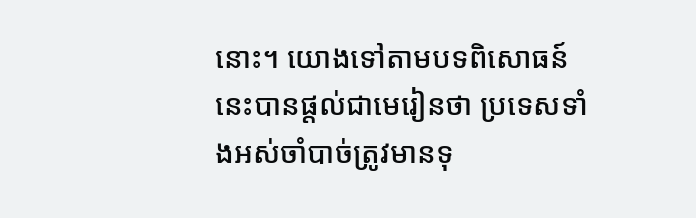នោះ។ យោងទៅតាមបទពិសោធន៍នេះបានផ្តល់ជាមេរៀនថា ប្រទេសទាំងអស់ចាំបាច់ត្រូវមានទុ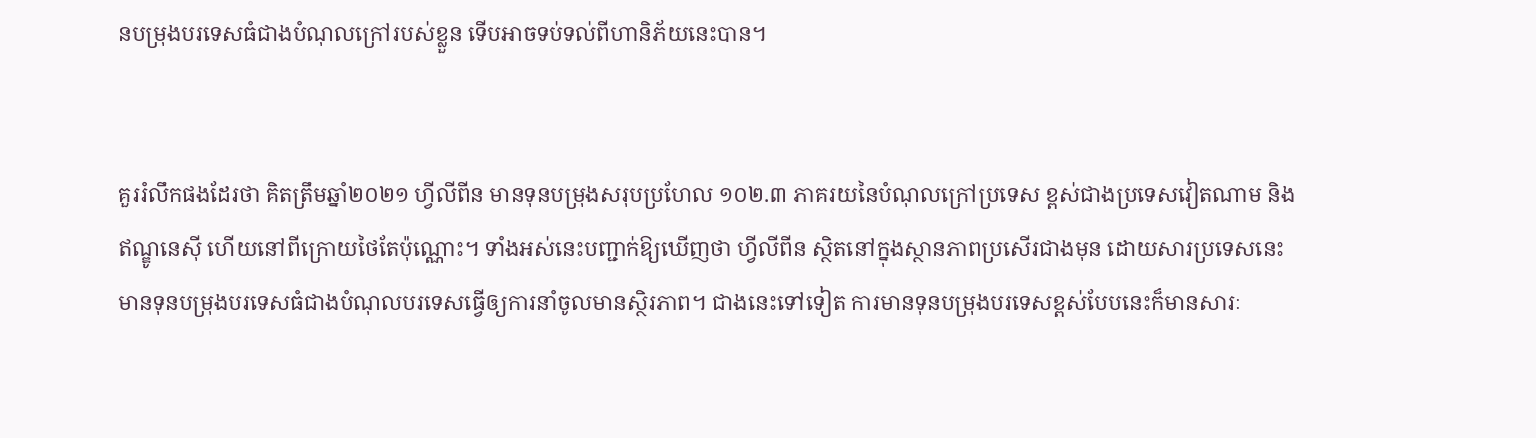នបម្រុងបរទេសធំជាងបំណុលក្រៅរបស់ខ្លួន ទើបអាចទប់ទល់ពីហានិភ័យនេះបាន។


គួររំលឹកផងដែរថា គិតត្រឹមឆ្នាំ២០២១ ហ្វីលីពីន មានទុនបម្រុងសរុបប្រហែល ១០២.៣ ភាគរយនៃបំណុលក្រៅប្រទេស ខ្ពស់ជាងប្រទេសវៀតណាម និងឥណ្ឌូនេស៊ី ហើយនៅពីក្រោយថៃតែប៉ុណ្ណោះ។ ទាំងអស់នេះបញ្ជាក់ឱ្យឃើញថា ហ្វីលីពីន ស្ថិតនៅក្នុងស្ថានភាពប្រសើរជាងមុន ដោយសារប្រទេសនេះមានទុនបម្រុងបរទេសធំជាងបំណុលបរទេសធ្វើឲ្យការនាំចូលមានស្ថិរភាព។ ជាងនេះទៅទៀត ការមានទុនបម្រុងបរទេសខ្ពស់បែបនេះក៏មានសារៈ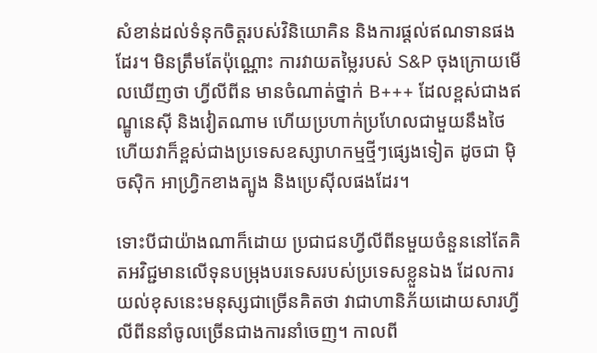សំខាន់ដល់ទំនុកចិត្តរបស់វិនិយោគិន និងការផ្តល់ឥណទានផងដែរ។ មិនត្រឹមតែប៉ុណ្ណោះ ការវាយតម្លៃរបស់ S&P ចុងក្រោយមើលឃើញថា ហ្វីលីពីន មានចំណាត់ថ្នាក់ B+++ ដែលខ្ពស់ជាងឥណ្ឌូនេស៊ី និងវៀតណាម ហើយប្រហាក់ប្រហែលជាមួយនឹងថៃ ហើយវាក៏ខ្ពស់ជាងប្រទេសឧស្សាហកម្មថ្មីៗផ្សេងទៀត ដូចជា ម៉ិចស៊ិក អាហ្រ្វិកខាងត្បូង និងប្រេស៊ីលផងដែរ។

ទោះបីជាយ៉ាងណាក៏ដោយ ប្រជាជនហ្វីលីពីនមួយចំនួននៅតែគិតអវិជ្ជមានលើទុនបម្រុងបរទេសរបស់ប្រទេសខ្លួនឯង ដែលការយល់ខុសនេះមនុស្សជាច្រើនគិតថា វាជាហានិភ័យដោយសារហ្វីលីពីននាំចូលច្រើនជាងការនាំចេញ។ កាលពី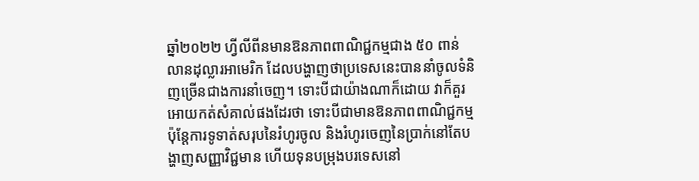ឆ្នាំ២០២២ ហ្វីលីពីនមានឱនភាពពាណិជ្ជកម្មជាង ៥០ ពាន់លានដុល្លារអាមេរិក ដែលបង្ហាញថាប្រទេសនេះបាននាំចូលទំនិញច្រើនជាងការនាំចេញ។ ទោះបីជាយ៉ាងណាក៏ដោយ វាក៏គួរអោយកត់សំគាល់ផងដែរថា ទោះបីជាមានឱនភាពពាណិជ្ជកម្ម ប៉ុន្តែការទូទាត់សរុបនៃរំហូរចូល និងរំហូរចេញនៃប្រាក់នៅតែបង្ហាញសញ្ញាវិជ្ជមាន ហើយទុនបម្រុងបរទេសនៅ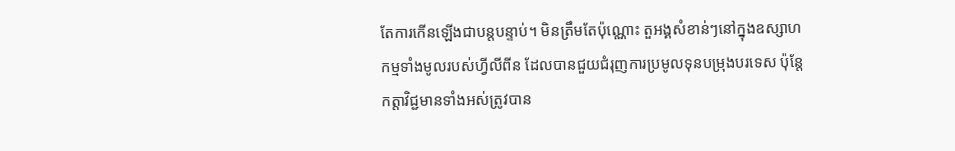តែការកើនឡើងជាបន្តបន្ទាប់។ មិនត្រឹមតែប៉ុណ្ណោះ តួអង្គសំខាន់ៗនៅក្នុងឧស្សាហកម្មទាំងមូលរបស់ហ្វីលីពីន ដែលបានជួយជំរុញការប្រមូលទុនបម្រុងបរទេស ប៉ុន្តែកត្តាវិជ្ជមានទាំងអស់ត្រូវបាន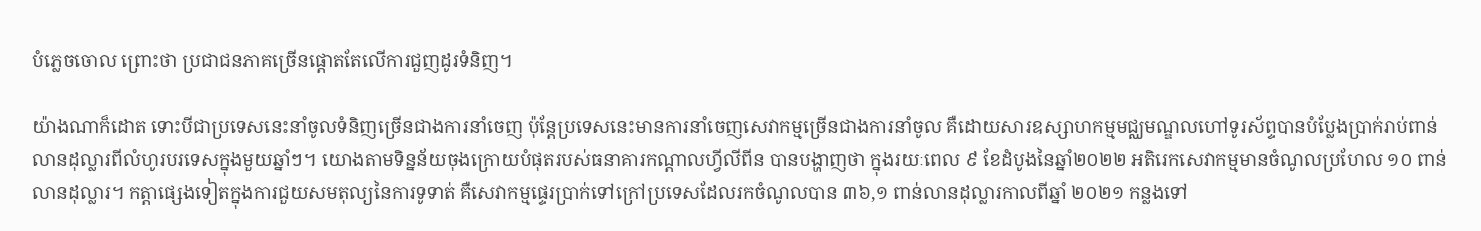បំភ្លេចចោល ព្រោះថា ប្រជាជនភាគច្រើនផ្តោតតែលើការជួញដូរទំនិញ។

យ៉ាងណាក៏ដោត ទោះបីជាប្រទេសនេះនាំចូលទំនិញច្រើនជាងការនាំចេញ ប៉ុន្តែប្រទេសនេះមានការនាំចេញសេវាកម្មច្រើនជាងការនាំចូល គឺដោយសារឧស្សាហកម្មមជ្ឈមណ្ឌលហៅទូរស័ព្ទបានបំប្លែងប្រាក់រាប់ពាន់លានដុល្លារពីលំហូរបរទេសក្នុងមួយឆ្នាំៗ។ យោងតាមទិន្នន័យចុងក្រោយបំផុតរបស់ធនាគារកណ្តាលហ្វីលីពីន បានបង្ហាញថា ក្នុងរយៈពេល ៩ ខែដំបូងនៃឆ្នាំ២០២២ អតិរេកសេវាកម្មមានចំណូលប្រហែល ១០ ពាន់លានដុល្លារ។ កត្តាផ្សេងទៀតក្នុងការជួយសមតុល្យនៃការទូទាត់ គឺសេវាកម្មផ្ទេរប្រាក់ទៅក្រៅប្រទេសដែលរកចំណូលបាន ៣៦,១ ពាន់លានដុល្លារកាលពីឆ្នាំ ២០២១ កន្លងទៅ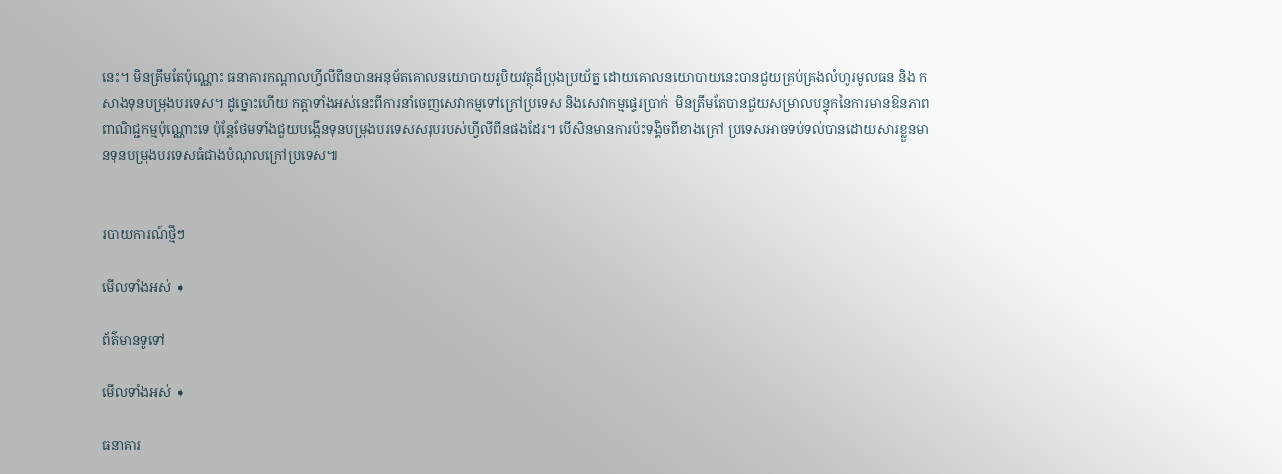នេះ។ មិនត្រឹមតែប៉ុណ្ណោះ ធនាគារកណ្តាលហ្វីលីពីនបានអនុម័តគោលនយោបាយរូបិយវត្ថុដ៏ប្រុងប្រយ័ត្ន ដោយគោលនយោបាយនេះបានជួយគ្រប់គ្រងលំហូរមូលធន និង កសាងទុនបម្រុងបរទេស។ ដូច្នោះហើយ កត្តាទាំងអស់នេះពីការនាំចេញសេវាកម្មទៅក្រៅប្រទេស និងសេវាកម្មផ្ទេរប្រាក់  មិនត្រឹមតែបានជួយសម្រាលបន្ទុកនៃការមានឱនភាពពាណិជ្ជកម្មប៉ុណ្ណោះទេ ប៉ុន្តែថែមទាំងជួយបង្កើនទុនបម្រុងបរទេសសរុបរបស់ហ្វីលីពីនផងដែរ។ បើសិនមានការប៉ះទង្គិចពីខាងក្រៅ ប្រទេសអាចទប់ទល់បានដោយសារខ្លួនមានទុនបម្រុងបរទេសធំជាងបំណុលក្រៅប្រទេស៕


របាយការណ៍ថ្មីៗ

មើលទាំងអស់ ➧

ព័ត៌មានទូទៅ

មើលទាំងអស់ ➧

ធនាគារ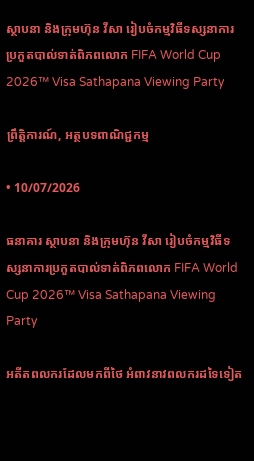ស្ថាបនា និងក្រុមហ៊ុន វីសា រៀបចំកម្មវិធីទស្សនាការប្រកួតបាល់ទាត់ពិភពលោក FIFA World Cup 2026™ Visa Sathapana Viewing Party

ព្រឹត្តិការណ៍, អត្ថបទពាណិជ្ជកម្ម

• 10/07/2026

ធនាគារ ស្ថាបនា និងក្រុមហ៊ុន វីសា រៀបចំកម្មវិធីទស្សនាការប្រកួតបាល់ទាត់ពិភពលោក FIFA World Cup 2026™ Visa Sathapana Viewing Party

អតីតពលករដែលមកពីថៃ អំពាវនាវពលករដទៃទៀត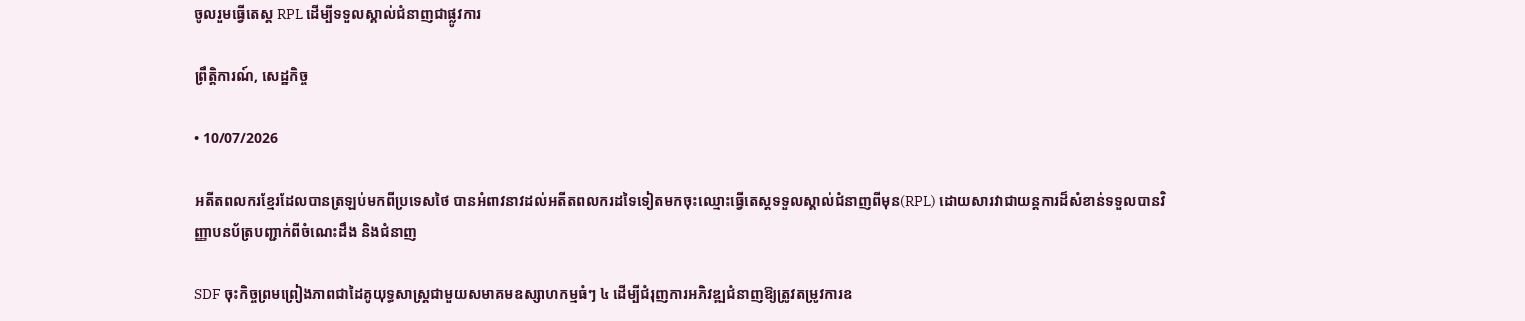ចូលរួមធ្វើតេស្ត RPL ដើម្បីទទួលស្គាល់ជំនាញជាផ្លូវការ

ព្រឹត្តិការណ៍, សេដ្ឋកិច្ច

• 10/07/2026

អតីតពលករខ្មែរដែលបានត្រឡប់មកពីប្រទេសថៃ បានអំពាវនាវដល់អតីតពលករដទៃទៀតមកចុះឈ្មោះធ្វើតេស្តទទួលស្គាល់ជំនាញពីមុន(RPL) ដោយសារវាជាយន្តការដ៏សំខាន់ទទួលបានវិញ្ញាបនប័ត្របញ្ជាក់ពីចំណេះដឹង និងជំនាញ

SDF ចុះកិច្ចព្រមព្រៀងភាពជាដៃគូយុទ្ធសាស្ត្រជាមួយសមាគមឧស្សាហកម្មធំៗ ៤ ដើម្បីជំរុញការអភិវឌ្ឍជំនាញឱ្យត្រូវតម្រូវការឧ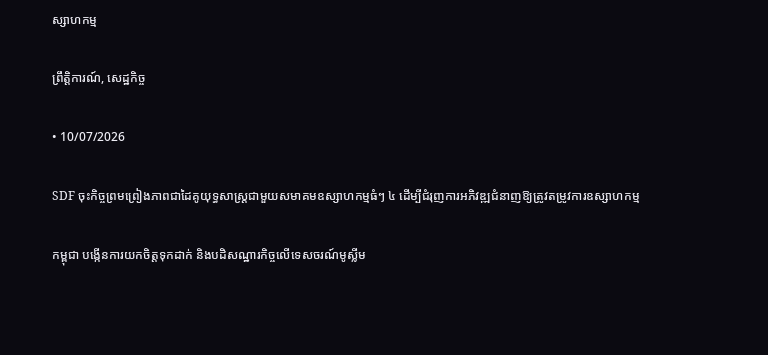ស្សាហកម្ម

ព្រឹត្តិការណ៍, សេដ្ឋកិច្ច

• 10/07/2026

SDF ចុះកិច្ចព្រមព្រៀងភាពជាដៃគូយុទ្ធសាស្ត្រជាមួយសមាគមឧស្សាហកម្មធំៗ ៤ ដើម្បីជំរុញការអភិវឌ្ឍជំនាញឱ្យត្រូវតម្រូវការឧស្សាហកម្ម

កម្ពុជា បង្កើនការយកចិត្តទុកដាក់ និងបដិសណ្ឋារកិច្ចលើទេសចរណ៍មូស្លីម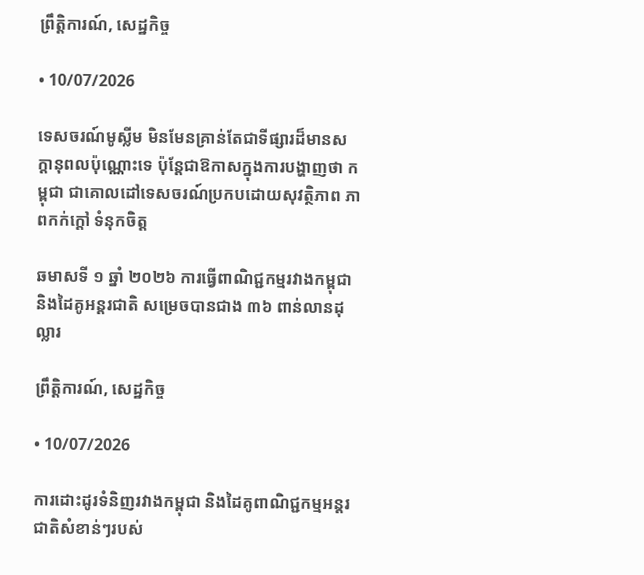ព្រឹត្តិការណ៍, សេដ្ឋកិច្ច

• 10/07/2026

ទេសចរណ៍មូស្លីម មិនមែនគ្រាន់តែជាទីផ្សារដ៏មានសក្តានុពលប៉ុណ្ណោះទេ ប៉ុន្តែជាឱកាសក្នុងការបង្ហាញថា កម្ពុជា ជាគោលដៅទេសចរណ៍ប្រកបដោយសុវត្ថិភាព ភាពកក់ក្តៅ ទំនុកចិត្ត

ឆមាសទី ១ ឆ្នាំ ២០២៦ ការធ្វើពាណិជ្ជកម្មរវាងកម្ពុជា និងដៃគូអន្តរជាតិ សម្រេចបានជាង ៣៦ ពាន់លានដុល្លារ

ព្រឹត្តិការណ៍, សេដ្ឋកិច្ច

• 10/07/2026

ការដោះដូរទំនិញរវាងកម្ពុជា និងដៃគូពាណិជ្ជកម្មអន្តរជាតិសំខាន់ៗរបស់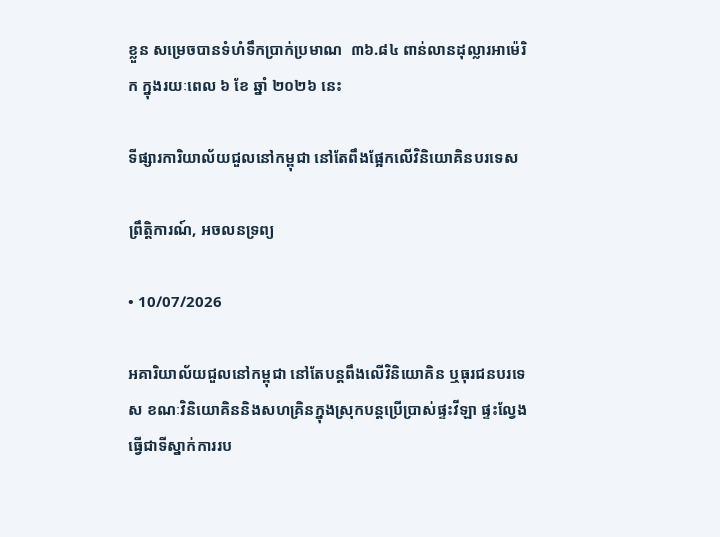ខ្លួន សម្រេចបានទំហំទឹកប្រាក់ប្រមាណ  ៣៦.៨៤ ពាន់លានដុល្លារអាម៉េរិក ក្នុងរយៈពេល ៦ ខែ ឆ្នាំ ២០២៦ នេះ

ទីផ្សារការិយាល័យជួលនៅកម្ពុជា នៅតែពឹងផ្អែកលើវិនិយោគិនបរទេស

ព្រឹត្តិការណ៍, អចលនទ្រព្យ

• 10/07/2026

អគារិយាល័យជួលនៅកម្ពុជា នៅតែបន្តពឹងលើវិនិយោគិន ឬធុរជនបរទេស ខណៈវិនិយោគិននិងសហគ្រិនក្នុងស្រុកបន្តប្រើប្រាស់ផ្ទះវីឡា ផ្ទះល្វែងធ្វើជាទីស្នាក់ការរប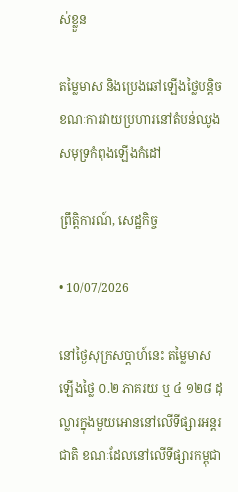ស់ខ្លួន

តម្លៃមាស និងប្រេងឆៅឡើងថ្លៃបន្តិច ខណៈការវាយប្រហារនៅតំបន់ឈូងសមុទ្រកំពុងឡើងកំដៅ

ព្រឹត្តិការណ៍, សេដ្ឋកិច្ច

• 10/07/2026

នៅថ្ងៃសុក្រសប្ដាហ៍នេះ តម្លៃមាសឡើងថ្លៃ ០.២ ភាគរយ ឬ ៤ ១២៨ ដុល្លារក្នុងមួយអោននៅលើទីផ្សារអន្តរជាតិ ខណៈដែលនៅលើទីផ្សារកម្ពុជា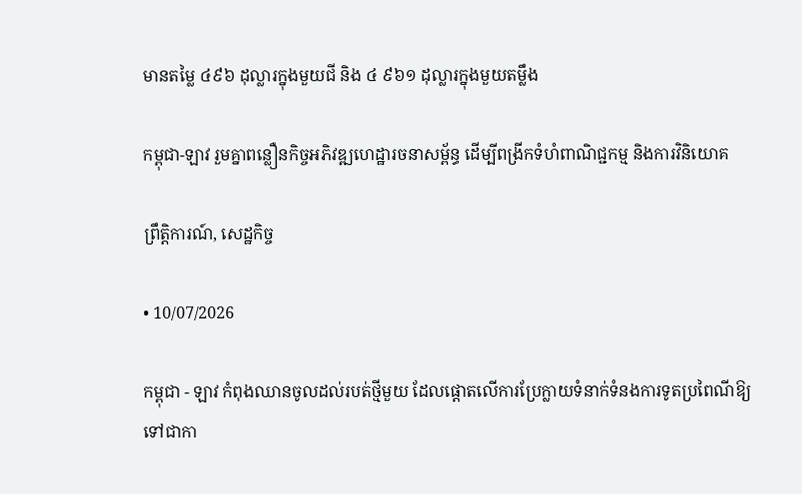មានតម្លៃ ៤៩៦ ដុល្លារក្នុងមួយជី និង ៤ ៩៦១ ដុល្លារក្នុងមួយតម្លឹង

កម្ពុជា-ឡាវ រួមគ្នាពន្លឿនកិច្ចអភិវឌ្ឍហេដ្ឋារចនាសម្ព័ន្ធ ដើម្បីពង្រីកទំហំពាណិជ្ជកម្ម និងការវិនិយោគ

ព្រឹត្តិការណ៍, សេដ្ឋកិច្ច

• 10/07/2026

កម្ពុជា - ឡាវ កំពុងឈានចូលដល់របត់ថ្មីមួយ ដែលផ្តោតលើការប្រែក្លាយទំនាក់ទំនងការទូតប្រពៃណីឱ្យទៅជាកា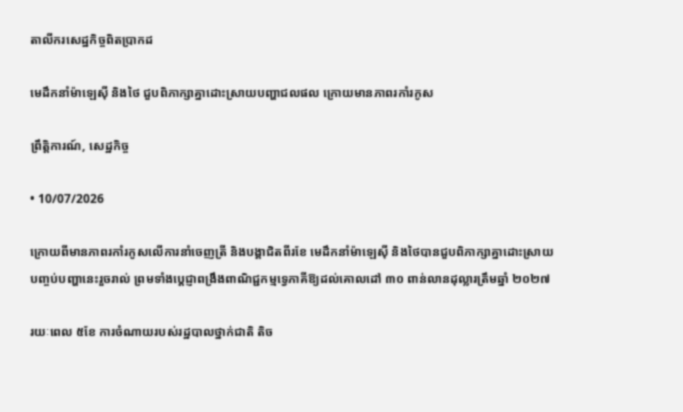តាលីករសេដ្ឋកិច្ចពិតប្រាកដ

មេដឹកនាំម៉ាឡេស៊ី និងថៃ ជួបពិភាក្សាគ្នាដោះស្រាយបញ្ហាជលផល ក្រោយមានភាពរកាំរកូស

ព្រឹត្តិការណ៍, សេដ្ឋកិច្ច

• 10/07/2026

ក្រោយពីមានភាពរកាំរកូសលើការនាំចេញត្រី និងបង្គាជិតពីរខែ មេដឹកនាំម៉ាឡេស៊ី និងថៃបានជួបពិភាក្សាគ្នាដោះស្រាយបញ្ចប់បញ្ហានេះរួចរាល់ ព្រមទាំងប្តេជ្ញាពង្រឹងពាណិជ្ជកម្មទ្វេភាគីឱ្យដល់គោលដៅ ៣០ ពាន់លានដុល្លារត្រឹមឆ្នាំ ២០២៧

រយៈពេល ៥ខែ ការចំណាយរបស់រដ្ឋបាលថ្នាក់ជាតិ តិច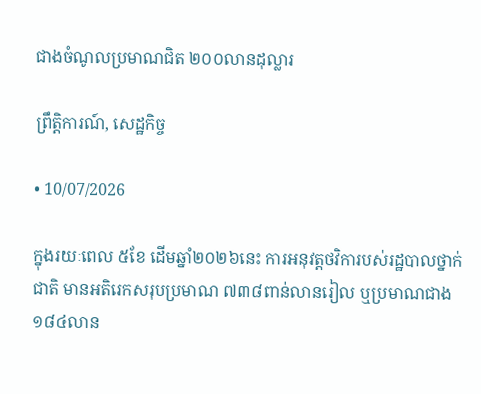ជាងចំណូលប្រមាណជិត ២០០លានដុល្លារ

ព្រឹត្តិការណ៍, សេដ្ឋកិច្ច

• 10/07/2026

ក្នុងរយៈពេល ៥ខែ ដើមឆ្នាំ២០២៦នេះ ការអនុវត្តថវិការបស់រដ្ឋបាលថ្នាក់ជាតិ មានអតិរេកសរុបប្រមាណ ៧៣៨ពាន់លានរៀល ឬប្រមាណជាង ១៨៤លាន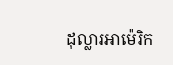ដុល្លារអាម៉េរិក